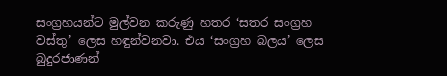සංග්‍රහයන්ට මුල්වන කරුණු හතර ‘සතර සංග්‍රහ වස්තු’ ලෙස හඳුන්වනවා. එය ‘සංග්‍රහ බලය’ ලෙස බුදුරජාණන්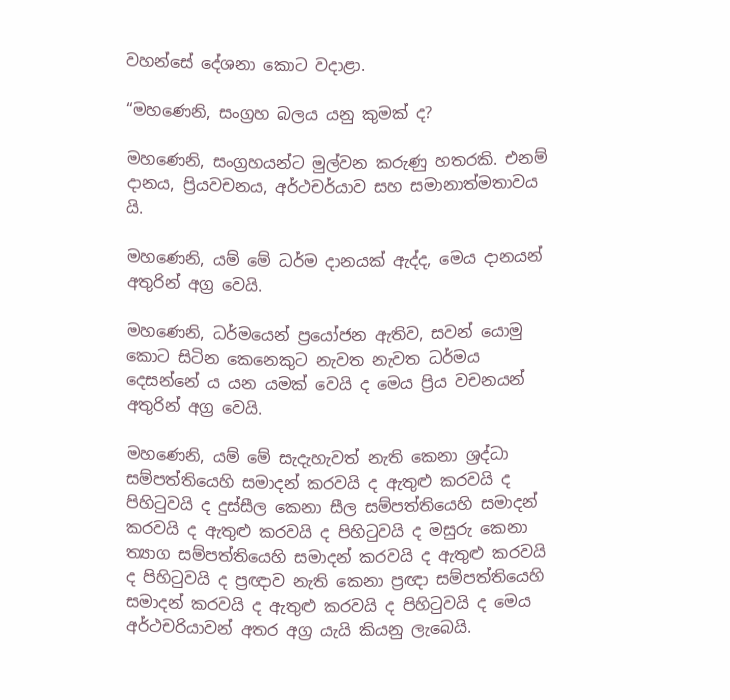වහන්සේ දේශනා කොට වදාළා.

“මහණෙනි, සංග්‍රහ බලය යනු කුමක් ද?

මහණෙනි, සංග්‍රහයන්ට මුල්වන කරුණු හතරකි. එනම් දානය, ප්‍රියවචනය, අර්ථචර්යාව සහ සමානාත්මතාවය යි.

මහණෙනි, යම් මේ ධර්ම දානයක් ඇද්ද, මෙය දානයන් අතුරින් අග්‍ර වෙයි.

මහණෙනි, ධර්මයෙන් ප්‍රයෝජන ඇතිව, සවන් යොමු කොට සිටින කෙනෙකුට නැවත නැවත ධර්මය දෙසන්නේ ය යන යමක් වෙයි ද මෙය ප්‍රිය වචනයන් අතුරින් අග්‍ර වෙයි.

මහණෙනි, යම් මේ සැදැහැවත් නැති කෙනා ශ්‍රද්ධා සම්පත්තියෙහි සමාදන් කරවයි ද ඇතුළු කරවයි ද පිහිටුවයි ද දුස්සීල කෙනා සීල සම්පත්තියෙහි සමාදන් කරවයි ද ඇතුළු කරවයි ද පිහිටුවයි ද මසුරු කෙනා ත්‍යාග සම්පත්තියෙහි සමාදන් කරවයි ද ඇතුළු කරවයි ද පිහිටුවයි ද ප්‍රඥාව නැති කෙනා ප්‍රඥා සම්පත්තියෙහි සමාදන් කරවයි ද ඇතුළු කරවයි ද පිහිටුවයි ද මෙය අර්ථචරියාවන් අතර අග්‍ර යැයි කියනු ලැබෙයි.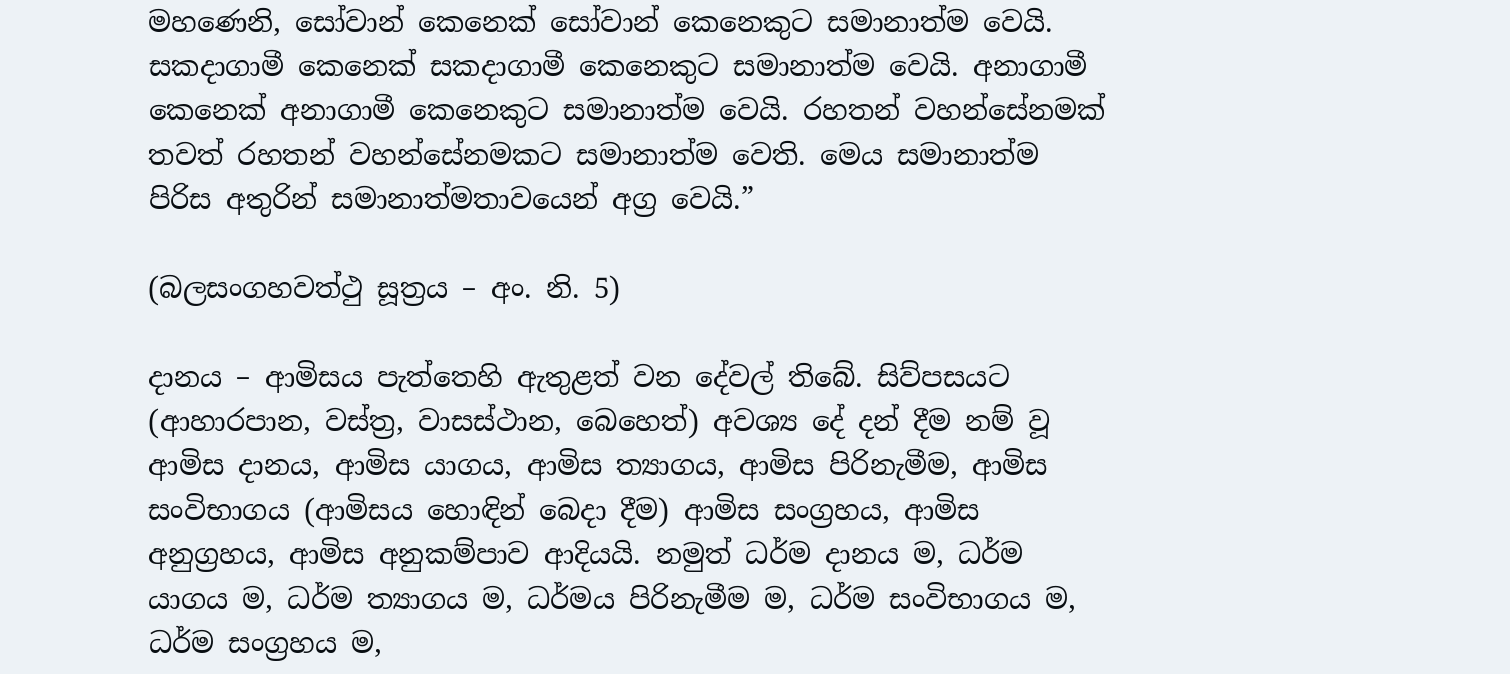මහණෙනි, සෝවාන් කෙනෙක් සෝවාන් කෙනෙකුට සමානාත්ම වෙයි. සකදාගාමී කෙනෙක් සකදාගාමී කෙනෙකුට සමානාත්ම වෙයි. අනාගාමී කෙනෙක් අනාගාමී කෙනෙකුට සමානාත්ම වෙයි. රහතන් වහන්සේනමක් තවත් රහතන් වහන්සේනමකට සමානාත්ම වෙති. මෙය සමානාත්ම පිරිස අතුරින් සමානාත්මතාවයෙන් අග්‍ර වෙයි.”

(බලසංගහවත්ථු සූත්‍රය – අං. නි. 5)

දානය – ආමිසය පැත්තෙහි ඇතුළත් වන දේවල් තිබේ. සිව්පසයට (ආහාරපාන, වස්ත්‍ර, වාසස්ථාන, බෙහෙත්) අවශ්‍ය දේ දන් දීම නම් වූ ආමිස දානය, ආමිස යාගය, ආමිස ත්‍යාගය, ආමිස පිරිනැමීම, ආමිස සංවිභාගය (ආමිසය හොඳින් බෙදා දීම) ආමිස සංග්‍රහය, ආමිස අනුග්‍රහය, ආමිස අනුකම්පාව ආදියයි. නමුත් ධර්ම දානය ම, ධර්ම යාගය ම, ධර්ම ත්‍යාගය ම, ධර්මය පිරිනැමීම ම, ධර්ම සංවිභාගය ම, ධර්ම සංග්‍රහය ම,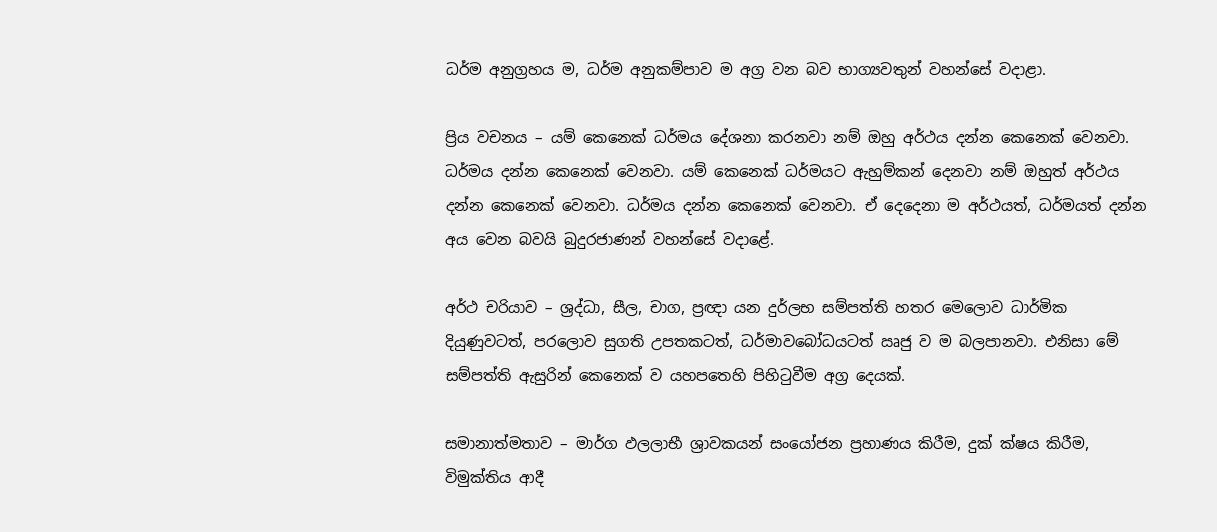ධර්ම අනුග්‍රහය ම, ධර්ම අනුකම්පාව ම අග්‍ර වන බව භාග්‍යවතුන් වහන්සේ වදාළා.

ප්‍රිය වචනය – යම් කෙනෙක් ධර්මය දේශනා කරනවා නම් ඔහු අර්ථය දන්න කෙනෙක් වෙනවා. ධර්මය දන්න කෙනෙක් වෙනවා. යම් කෙනෙක් ධර්මයට ඇහුම්කන් දෙනවා නම් ඔහුත් අර්ථය දන්න කෙනෙක් වෙනවා. ධර්මය දන්න කෙනෙක් වෙනවා. ඒ දෙදෙනා ම අර්ථයත්, ධර්මයත් දන්න අය වෙන බවයි බුදුරජාණන් වහන්සේ වදාළේ.

අර්ථ චරියාව – ශ්‍රද්ධා, සීල, චාග, ප්‍රඥා යන දුර්ලභ සම්පත්ති හතර මෙලොව ධාර්මික දියුණුවටත්, පරලොව සුගති උපතකටත්, ධර්මාවබෝධයටත් ඍජු ව ම බලපානවා. එනිසා මේ සම්පත්ති ඇසුරින් කෙනෙක් ව යහපතෙහි පිහිටුවීම අග්‍ර දෙයක්.

සමානාත්මතාව – මාර්ග ඵලලාභී ශ්‍රාවකයන් සංයෝජන ප්‍රහාණය කිරීම, දුක් ක්ෂය කිරීම, විමුක්තිය ආදී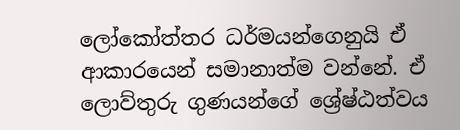ලෝකෝත්තර ධර්මයන්ගෙනුයි ඒ ආකාරයෙන් සමානාත්ම වන්නේ. ඒ ලොව්තුරු ගුණයන්ගේ ශ්‍රේෂ්ඨත්වය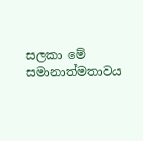සලකා මේ සමානාත්මතාවය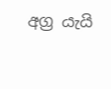අග්‍ර යැයි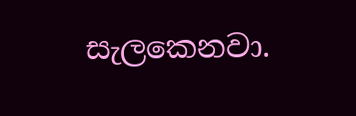සැලකෙනවා.